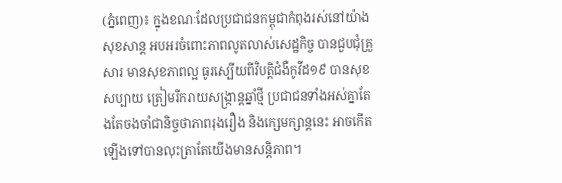(ភ្នំពេញ)៖ ក្នុងខណៈដែលប្រជាជនកម្ពុជាកំពុងរស់នៅយ៉ាងសុខសាន្ត អបអរចំពោះភាពលូតលាស់សេដ្ឋកិច្ច បានជួបជុំគ្រួសារ មានសុខភាពល្អ ធូរស្បើយពីវិបត្តិជំងឺកូវីដ១៩ បានសុខសប្បាយ ត្រៀមរីករាយសង្ក្រាន្តឆ្នាំថ្មី ប្រជាជនទាំងអស់គ្នាតែងតែចងចាំជានិច្ចថាភាពរុងរឿង និងក្សេមក្សាន្តនេះ អាចកើតឡើងទៅបានលុះត្រាតែយើងមានសន្តិភាព។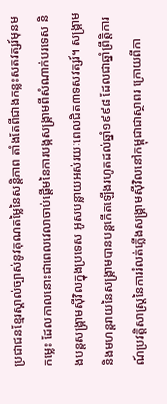ប្រជាជនខ្មែរស្គាល់ច្បាស់នូវគុណតម្លៃនៃសន្តិភាព តាំងតែពីជាងកន្លះសតវត្សរ៍មុនមកម្លេះ ដែលកាលនោះជាពេលវេលាចាប់ផ្តើមនៃការបង្កសង្គ្រាមពីសំណាក់បរទេស និងបន្តសង្គ្រាមស៊ីវិលក្នុងប្រទេស អូសបន្លាយអស់រយៈពេលជិត៣ទសវត្សរ៍។ សង្គ្រាម និងមហន្តរាយនៃសង្គ្រាមបានបន្តកើតឡើងរហូតដល់ឆ្នាំ១៩៩៨ ដែលជាឆ្នាំព្រឹត្តិការណ៍ប្រវត្តិសាស្ត្រនៃការរំលត់ភ្លើងសង្គ្រាមស៊ីវិលនៅកម្ពុជាជាស្ថាពរ ក្រោយពីកា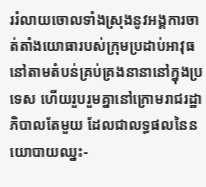ររំលាយចោលទាំងស្រុងនូវអង្គការចាត់តាំងយោធារបស់ក្រុមប្រដាប់អាវុធនៅតាមតំបន់គ្រប់គ្រងនានានៅក្នុងប្រទេស ហើយរួបរួមគ្នានៅក្រោមរាជរដ្ឋាភិបាលតែមួយ ដែលជាលទ្ធផលនៃនយោបាយឈ្នះ-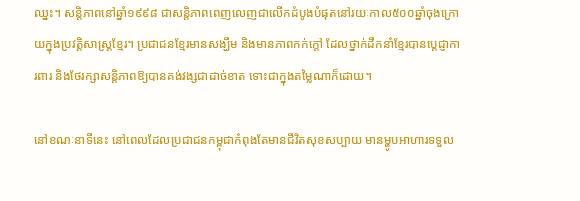ឈ្នះ។ សន្តិភាពនៅឆ្នាំ១៩៩៨ ជាសន្តិភាពពេញលេញជាលើកដំបូងបំផុតនៅរយៈកាល៥០០ឆ្នាំចុងក្រោយក្នុងប្រវត្តិសាស្ត្រខ្មែរ។ ប្រជាជនខ្មែរមានសង្ឃឹម និងមានភាពកក់ក្តៅ ដែលថ្នាក់ដឹកនាំខ្មែរបានប្តេជ្ញាការពារ និងថែរក្សាសន្តិភាពឱ្យបានគង់វង្សជាដាច់ខាត ទោះជាក្នុងតម្លៃណាក៏ដោយ។

នៅខណៈនាទីនេះ នៅពេលដែលប្រជាជនកម្ពុជាកំពុងតែមានជីវិតសុខសប្បាយ មានម្ហូបអាហារទទួល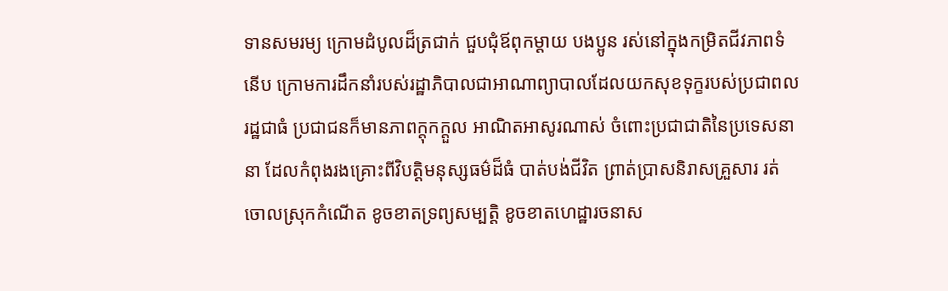ទានសមរម្យ ក្រោមដំបូលដ៏ត្រជាក់ ជួបជុំឪពុកម្តាយ បងប្អូន រស់នៅក្នុងកម្រិតជីវភាពទំនើប ក្រោមការដឹកនាំរបស់រដ្ឋាភិបាលជាអាណាព្យាបាលដែលយកសុខទុក្ខរបស់ប្រជាពលរដ្ឋជាធំ ប្រជាជនក៏មានភាពក្តុកក្តួល អាណិតអាសូរណាស់ ចំពោះប្រជាជាតិនៃប្រទេសនានា ដែលកំពុងរងគ្រោះពីវិបត្តិមនុស្សធម៌ដ៏ធំ បាត់បង់ជីវិត ព្រាត់ប្រាសនិរាសគ្រួសារ រត់ចោលស្រុកកំណើត ខូចខាតទ្រព្យសម្បត្តិ ខូចខាតហេដ្ឋារចនាស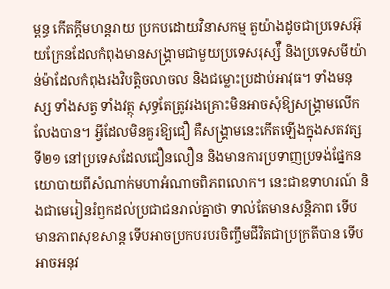ម្ពន្ធ កើតក្តីមហន្តរាយ ប្រកបដោយវិនាសកម្ម តួយ៉ាងដូចជាប្រទេសអ៊ុយក្រែនដែលកំពុងមានសង្គ្រាមជាមួយប្រទេសរុស្ស៉ឺ និងប្រទេសមីយ៉ាន់ម៉ាដែលកំពុងរងវិបត្តិចលាចល និងជម្លោះប្រដាប់អាវុធ។ ទាំងមនុស្ស ទាំងសត្វ ទាំងវត្ថុ សុទ្ធតែត្រូវរងគ្រោះមិនអាចសុំឱ្យសង្គ្រាមលើកលែងបាន។ អី្វដែលមិនគួរឱ្យជឿ គឺសង្គ្រាមនេះកើតឡើងក្នុងសតវត្សទី២១ នៅប្រទេសដែលជឿនលឿន និងមានការប្រទាញប្រទង់ផ្នែកនយោបាយពីសំណាក់មហាអំណាចពិភពលោក។ នេះជាឧទាហរណ៍ និងជាមេរៀនរំឭកដល់ប្រជាជនរាល់គ្នាថា ទាល់តែមានសន្តិភាព ទើបមានភាពសុខសាន្ត ទើបអាចប្រកបរបរចិញ្ចឹមជីវិតជាប្រក្រតីបាន ទើបអាចអនុវ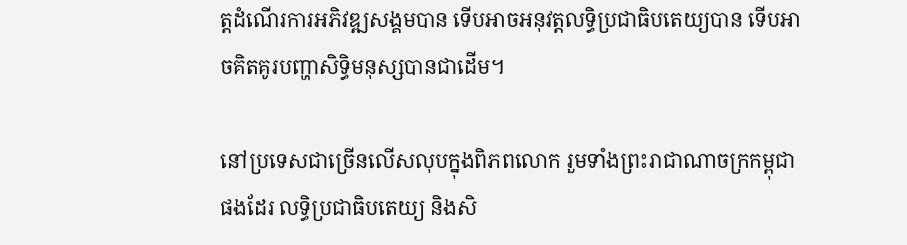ត្តដំណើរការអភិវឌ្ឍសង្គមបាន ទើបអាចអនុវត្តលទ្ធិប្រជាធិបតេយ្យបាន ទើបអាចគិតគូរបញ្ហាសិទ្ធិមនុស្សបានជាដើម។

នៅប្រទេសជាច្រើនលើសលុបក្នុងពិភពលោក រួមទាំងព្រះរាជាណាចក្រកម្ពុជាផងដែរ លទ្ធិប្រជាធិបតេយ្យ និងសិ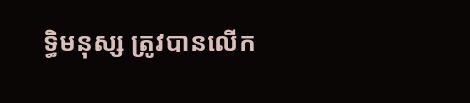ទ្ធិមនុស្ស ត្រូវបានលើក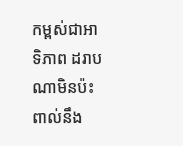កម្ពស់ជាអាទិភាព ដរាបណាមិនប៉ះពាល់នឹង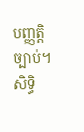បញ្ញត្តិច្បាប់។ សិទ្ធិ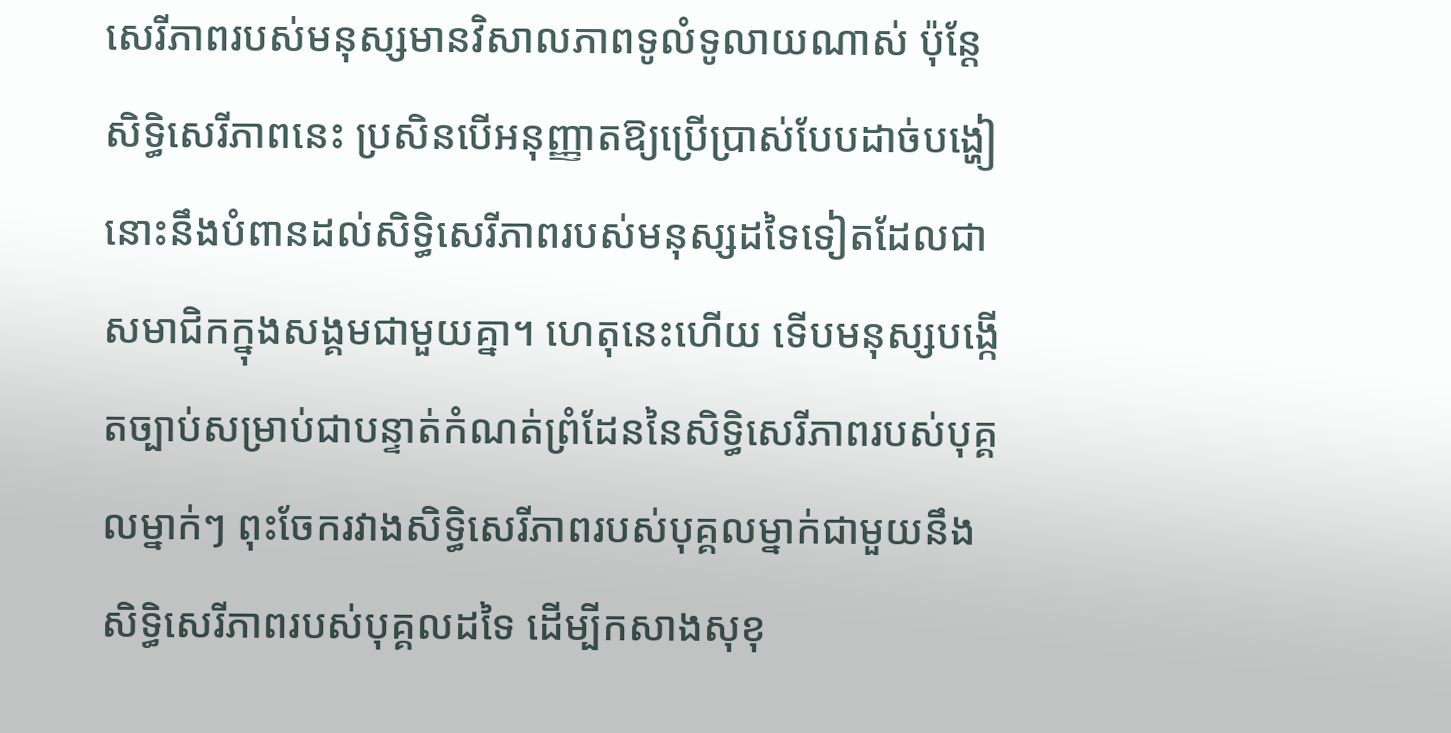សេរីភាពរបស់មនុស្សមានវិសាលភាពទូលំទូលាយណាស់ ប៉ុន្តែសិទ្ធិសេរីភាពនេះ ប្រសិនបើអនុញ្ញាតឱ្យប្រើប្រាស់បែបដាច់បង្ហៀនោះនឹងបំពានដល់សិទ្ធិសេរីភាពរបស់មនុស្សដទៃទៀតដែលជាសមាជិកក្នុងសង្គមជាមួយគ្នា។ ហេតុនេះហើយ ទើបមនុស្សបង្កើតច្បាប់សម្រាប់ជាបន្ទាត់កំណត់ព្រំដែននៃសិទ្ធិសេរីភាពរបស់បុគ្គលម្នាក់ៗ ពុះចែករវាងសិទ្ធិសេរីភាពរបស់បុគ្គលម្នាក់ជាមួយនឹងសិទ្ធិសេរីភាពរបស់បុគ្គលដទៃ ដើម្បីកសាងសុខុ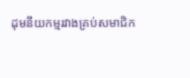ដុមនីយកម្មរវាងគ្រប់សមាជិក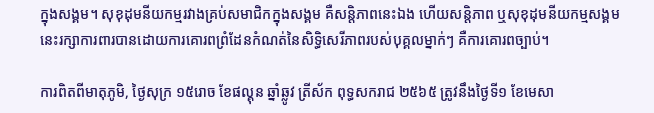ក្នុងសង្គម។ សុខុដុមនីយកម្មរវាងគ្រប់សមាជិកក្នុងសង្គម គឺសន្តិភាពនេះឯង ហើយសន្តិភាព ឬសុខុដុមនីយកម្មសង្គមនេះរក្សាការពារបានដោយការគោរពព្រំដែនកំណត់នៃសិទ្ធិសេរីភាពរបស់បុគ្គលម្នាក់ៗ គឺការគោរពច្បាប់។

ការពិតពីមាតុភូមិ, ថ្ងៃសុក្រ ១៥រោច ខែផល្គុន ឆ្នាំឆ្លូវ ត្រីស័ក ពុទ្ធសករាជ ២៥៦៥ ត្រូវនឹងថ្ងៃទី១ ខែមេសា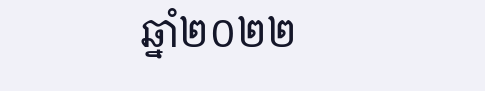ឆ្នាំ២០២២